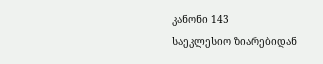კანონი 143
საეკლესიო ზიარებიდან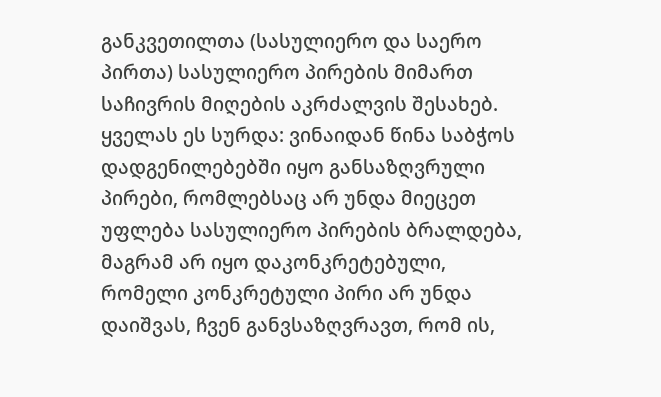განკვეთილთა (სასულიერო და საერო პირთა) სასულიერო პირების მიმართ საჩივრის მიღების აკრძალვის შესახებ.
ყველას ეს სურდა: ვინაიდან წინა საბჭოს დადგენილებებში იყო განსაზღვრული პირები, რომლებსაც არ უნდა მიეცეთ უფლება სასულიერო პირების ბრალდება, მაგრამ არ იყო დაკონკრეტებული, რომელი კონკრეტული პირი არ უნდა დაიშვას, ჩვენ განვსაზღვრავთ, რომ ის,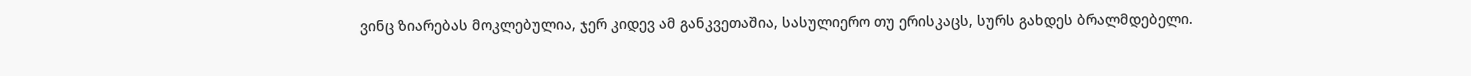ვინც ზიარებას მოკლებულია, ჯერ კიდევ ამ განკვეთაშია, სასულიერო თუ ერისკაცს, სურს გახდეს ბრალმდებელი.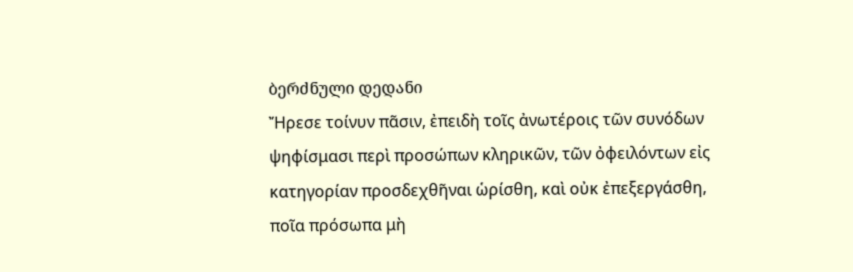ბერძნული დედანი
Ἤρεσε τοίνυν πᾶσιν, ἐπειδὴ τοῖς ἀνωτέροις τῶν συνόδων ψηφίσμασι περὶ προσώπων κληρικῶν, τῶν ὀφειλόντων εἰς κατηγορίαν προσδεχθῆναι ὡρίσθη, καὶ οὐκ ἐπεξεργάσθη, ποῖα πρόσωπα μὴ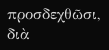προσδεχθῶσι, διὰ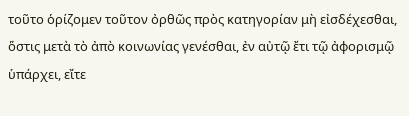τοῦτο ὁρίζομεν τοῦτον ὀρθῶς πρὸς κατηγορίαν μὴ εἰσδέχεσθαι, ὅστις μετὰ τὸ ἀπὸ κοινωνίας γενέσθαι, ἐν αὐτῷ ἔτι τῷ ἀφορισμῷ ὑπάρχει, εἴτε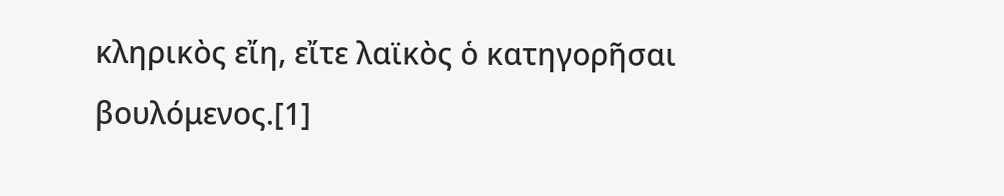κληρικὸς εἴη, εἴτε λαϊκὸς ὁ κατηγορῆσαι βουλόμενος.[1]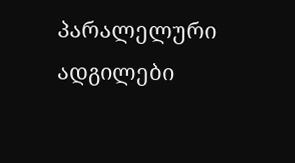პარალელური ადგილები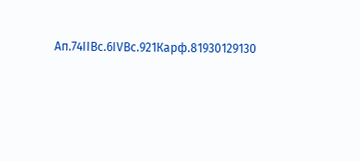Ап.74IIВс.6IVВс.921Карф.81930129130